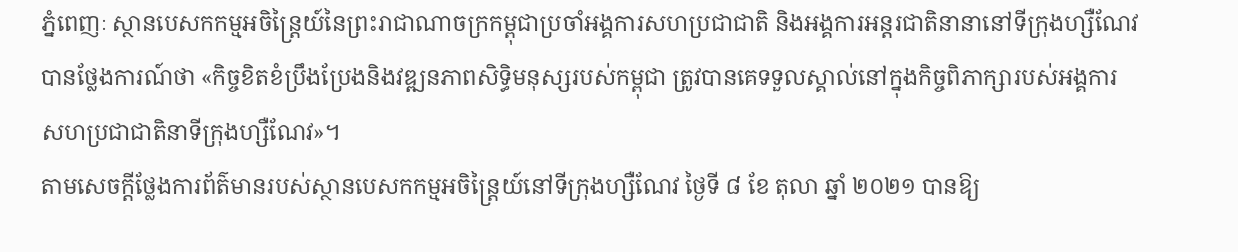ភ្នំពេញៈ ស្ថានបេសកកម្មអចិន្ដ្រៃយ៍នៃព្រះរាជាណាចក្រកម្ពុជាប្រចាំអង្គការសហប្រជាជាតិ និងអង្គការអន្តរជាតិនានានៅទីក្រុងហ្សឺណែវបានថ្លែងការណ៍ថា «កិច្ចខិតខំប្រឹងប្រែងនិងវឌ្ឍនភាពសិទ្ធិមនុស្សរបស់កម្ពុជា ត្រូវបានគេទទួលស្គាល់នៅក្នុងកិច្ចពិភាក្សារបស់អង្គការសហប្រជាជាតិនាទីក្រុងហ្សឺណែវ»។
តាមសេចក្ដីថ្លែងការព័ត៌មានរបស់ស្ថានបេសកកម្មអចិន្ដ្រៃយ៍នៅទីក្រុងហ្សឺណែវ ថ្ងៃទី ៨ ខែ តុលា ឆ្នាំ ២០២១ បានឱ្យ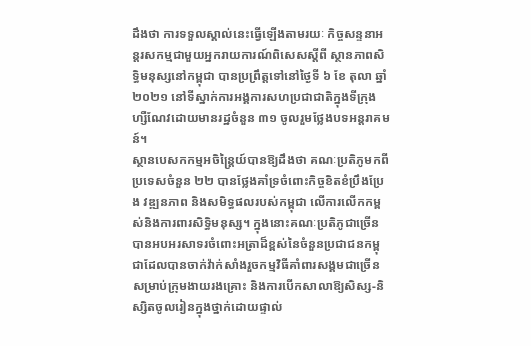ដឹងថា ការទទួលស្គាល់នេះធ្វើឡើងតាមរយៈ កិច្ចសន្ទនាអន្តរសកម្មជាមួយអ្នករាយការណ៍ពិសេសស្តីពី ស្ថានភាពសិទ្ធិមនុស្សនៅកម្ពុជា បានប្រព្រឹត្តទៅនៅថ្ងៃទី ៦ ខែ តុលា ឆ្នាំ ២០២១ នៅទីស្នាក់ការអង្គការសហប្រជាជាតិក្នុងទីក្រុងហ្សឺណែវដោយមានរដ្ឋចំនួន ៣១ ចូលរួមថ្លែងបទអន្តរាគមន៍។
ស្ថានបេសកកម្មអចិន្ដ្រៃយ៍បានឱ្យដឹងថា គណៈប្រតិភូមកពីប្រទេសចំនួន ២២ បានថ្លែងគាំទ្រចំពោះកិច្ចខិតខំប្រឹងប្រែង វឌ្ឍនភាព និងសមិទ្ធផលរបស់កម្ពុជា លើការលើកកម្ពស់និងការពារសិទ្ធិមនុស្ស។ ក្នុងនោះគណៈប្រតិភូជាច្រើនបានអបអរសាទរចំពោះអត្រាដ៏ខ្ពស់នៃចំនួនប្រជាជនកម្ពុជាដែលបានចាក់វ៉ាក់សាំងរួចកម្មវិធីគាំពារសង្គមជាច្រើនសម្រាប់ក្រុមងាយរងគ្រោះ និងការបើកសាលាឱ្យសិស្ស-និស្សិតចូលរៀនក្នុងថ្នាក់ដោយផ្ទាល់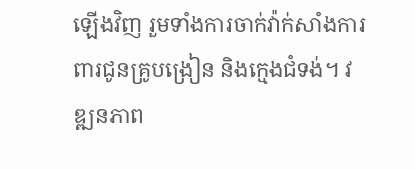ឡើងវិញ រួមទាំងការចាក់វ៉ាក់សាំងការពារជូនគ្រូបង្រៀន និងក្មេងជំទង់។ វឌ្ឍនភាព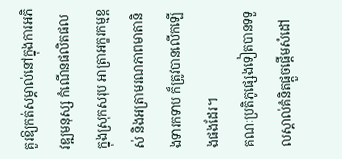គួរឱ្យកត់សម្គាល់នៅក្នុងការអភិវឌ្ឍមនុស្ស កំណើនផលិតផលក្នុងស្រុកសរុប អាត្រាអក្ខរកម្មខ្ពស់ និងអត្រាមរណភាពមាតានិងទារកទាប ក៏ត្រូវបានលើកឡើងផងដែរ។
គណៈប្រតិភូផ្សេងទៀតបានទទួលស្គាល់គំនិតផ្តួចផ្តើមសំដៅ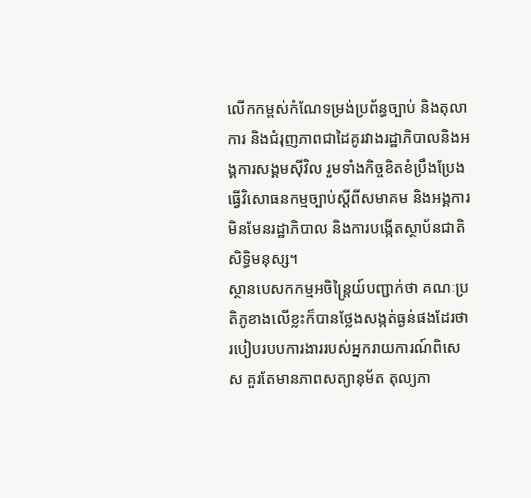លើកកម្ពស់កំណែទម្រង់ប្រព័ន្ធច្បាប់ និងតុលាការ និងជំរុញភាពជាដៃគូរវាងរដ្ឋាភិបាលនិងអង្គការសង្គមស៊ីវិល រួមទាំងកិច្ចខិតខំប្រឹងប្រែងធ្វើវិសោធនកម្មច្បាប់ស្តីពីសមាគម និងអង្គការមិនមែនរដ្ឋាភិបាល និងការបង្កើតស្ថាប័នជាតិសិទ្ធិមនុស្ស។
ស្ថានបេសកកម្មអចិន្ដ្រៃយ៍បញ្ជាក់ថា គណៈប្រតិភូខាងលើខ្លះក៏បានថ្លែងសង្កត់ធ្ងន់ផងដែរថា របៀបរបបការងាររបស់អ្នករាយការណ៍ពិសេស គួរតែមានភាពសត្យានុម័ត តុល្យភា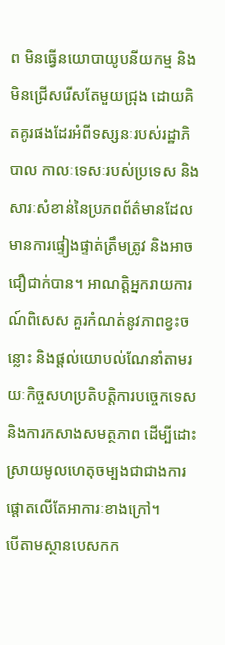ព មិនធ្វើនយោបាយូបនីយកម្ម និងមិនជ្រើសរើសតែមួយជ្រុង ដោយគិតគូរផងដែរអំពីទស្សនៈរបស់រដ្ឋាភិបាល កាលៈទេសៈរបស់ប្រទេស និងសារៈសំខាន់នៃប្រភពព័ត៌មានដែលមានការផ្ទៀងផ្ទាត់ត្រឹមត្រូវ និងអាចជឿជាក់បាន។ អាណត្តិអ្នករាយការណ៍ពិសេស គួរកំណត់នូវភាពខ្វះចន្លោះ និងផ្តល់យោបល់ណែនាំតាមរយៈកិច្ចសហប្រតិបត្តិការបច្ចេកទេស និងការកសាងសមត្ថភាព ដើម្បីដោះស្រាយមូលហេតុចម្បងជាជាងការផ្តោតលើតែអាការៈខាងក្រៅ។
បើតាមស្ថានបេសកក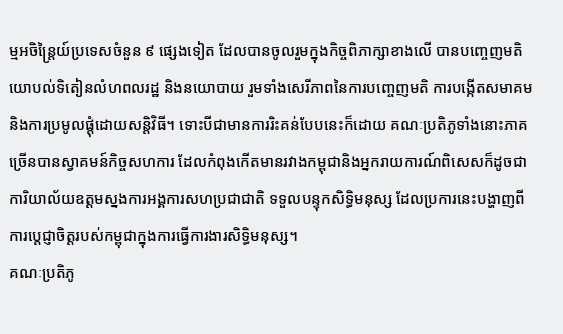ម្មអចិន្ដ្រៃយ៍ប្រទេសចំនួន ៩ ផ្សេងទៀត ដែលបានចូលរួមក្នុងកិច្ចពិភាក្សាខាងលើ បានបញ្ចេញមតិយោបល់ទិតៀនលំហពលរដ្ឋ និងនយោបាយ រួមទាំងសេរីភាពនៃការបញ្ចេញមតិ ការបង្កើតសមាគម និងការប្រមូលផ្តុំដោយសន្តិវិធី។ ទោះបីជាមានការរិះគន់បែបនេះក៏ដោយ គណៈប្រតិភូទាំងនោះភាគច្រើនបានស្វាគមន៍កិច្ចសហការ ដែលកំពុងកើតមានរវាងកម្ពុជានិងអ្នករាយការណ៍ពិសេសក៏ដូចជាការិយាល័យឧត្តមស្នងការអង្គការសហប្រជាជាតិ ទទួលបន្ទុកសិទ្ធិមនុស្ស ដែលប្រការនេះបង្ហាញពីការប្តេជ្ញាចិត្តរបស់កម្ពុជាក្នុងការធ្វើការងារសិទ្ធិមនុស្ស។
គណៈប្រតិភូ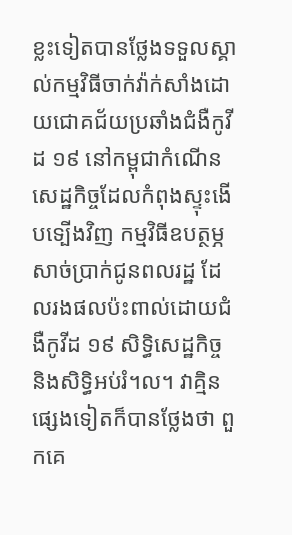ខ្លះទៀតបានថ្លែងទទួលស្គាល់កម្មវិធីចាក់វ៉ាក់សាំងដោយជោគជ័យប្រឆាំងជំងឺកូវីដ ១៩ នៅកម្ពុជាកំណើនសេដ្ឋកិច្ចដែលកំពុងស្ទុះងើបទ្បើងវិញ កម្មវិធីឧបត្ថម្ភសាច់ប្រាក់ជូនពលរដ្ឋ ដែលរងផលប៉ះពាល់ដោយជំងឺកូវីដ ១៩ សិទ្ធិសេដ្ឋកិច្ច និងសិទ្ធិអប់រំ។ល។ វាគ្មិនផ្សេងទៀតក៏បានថ្លែងថា ពួកគេ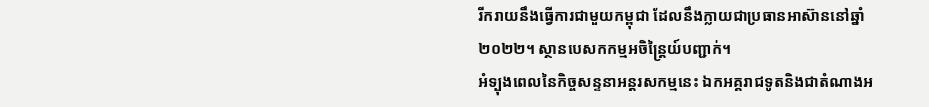រីករាយនឹងធ្វើការជាមួយកម្ពុជា ដែលនឹងក្លាយជាប្រធានអាស៊ាននៅឆ្នាំ ២០២២។ ស្ថានបេសកកម្មអចិន្ដ្រៃយ៍បញ្ជាក់។
អំទ្បុងពេលនៃកិច្ចសន្ទនាអន្តរសកម្មនេះ ឯកអគ្គរាជទូតនិងជាតំណាងអ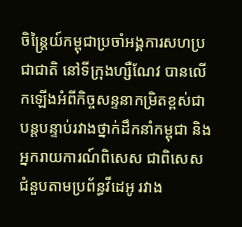ចិន្ត្រៃយ៍កម្ពុជាប្រចាំអង្គការសហប្រជាជាតិ នៅទីក្រុងហ្សឺណែវ បានលើកឡើងអំពីកិច្ចសន្ទនាកម្រិតខ្ពស់ជាបន្តបន្ទាប់រវាងថ្នាក់ដឹកនាំកម្ពុជា និងអ្នករាយការណ៍ពិសេស ជាពិសេសជំនួបតាមប្រព័ន្ធវីដេអូ រវាង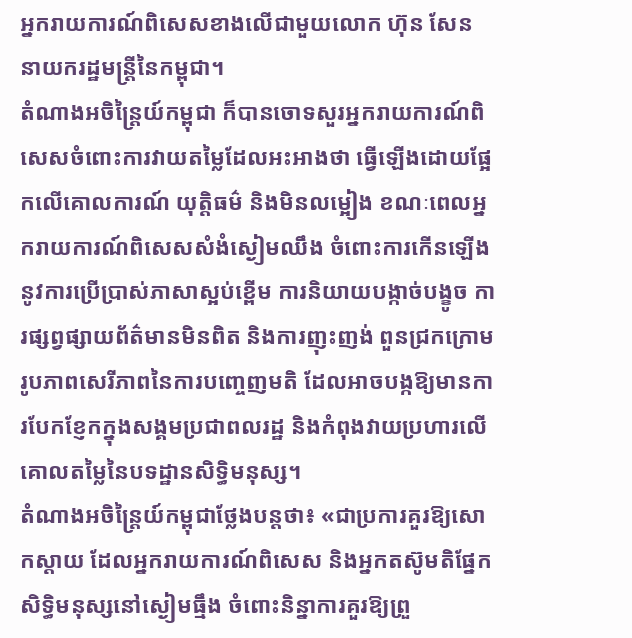អ្នករាយការណ៍ពិសេសខាងលើជាមួយលោក ហ៊ុន សែន នាយករដ្ឋមន្ត្រីនៃកម្ពុជា។
តំណាងអចិន្ត្រៃយ៍កម្ពុជា ក៏បានចោទសួរអ្នករាយការណ៍ពិសេសចំពោះការវាយតម្លៃដែលអះអាងថា ធ្វើឡើងដោយផ្អែកលើគោលការណ៍ យុត្តិធម៌ និងមិនលម្អៀង ខណៈពេលអ្នករាយការណ៍ពិសេសសំងំស្ងៀមឈឹង ចំពោះការកើនឡើងនូវការប្រើប្រាស់ភាសាស្អប់ខ្ពើម ការនិយាយបង្កាច់បង្ខូច ការផ្សព្វផ្សាយព័ត៌មានមិនពិត និងការញុះញង់ ពួនជ្រកក្រោមរូបភាពសេរីភាពនៃការបញ្ចេញមតិ ដែលអាចបង្កឱ្យមានការបែកខ្ញែកក្នុងសង្គមប្រជាពលរដ្ឋ និងកំពុងវាយប្រហារលើគោលតម្លៃនៃបទដ្ឋានសិទ្ធិមនុស្ស។
តំណាងអចិន្ត្រៃយ៍កម្ពុជាថ្លែងបន្តថា៖ «ជាប្រការគួរឱ្យសោកស្តាយ ដែលអ្នករាយការណ៍ពិសេស និងអ្នកតស៊ូមតិផ្នែកសិទ្ធិមនុស្សនៅស្ងៀមធ្មឹង ចំពោះនិន្នាការគួរឱ្យព្រួ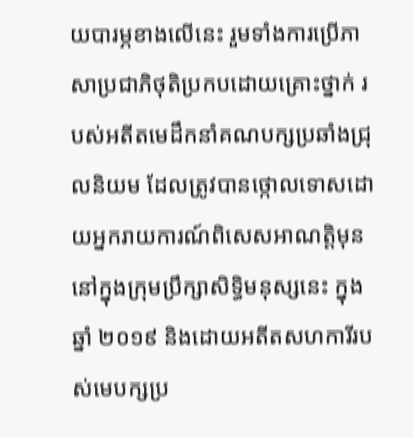យបារម្ភខាងលើនេះ រួមទាំងការប្រើភាសាប្រជាភិថុតិប្រកបដោយគ្រោះថ្នាក់ របស់អតីតមេដឹកនាំគណបក្សប្រឆាំងជ្រុលនិយម ដែលត្រូវបានថ្កោលទោសដោយអ្នករាយការណ៍ពិសេសអាណត្តិមុននៅក្នុងក្រុមប្រឹក្សាសិទ្ធិមនុស្សនេះ ក្នុងឆ្នាំ ២០១៩ និងដោយអតីតសហការីរបស់មេបក្សប្រ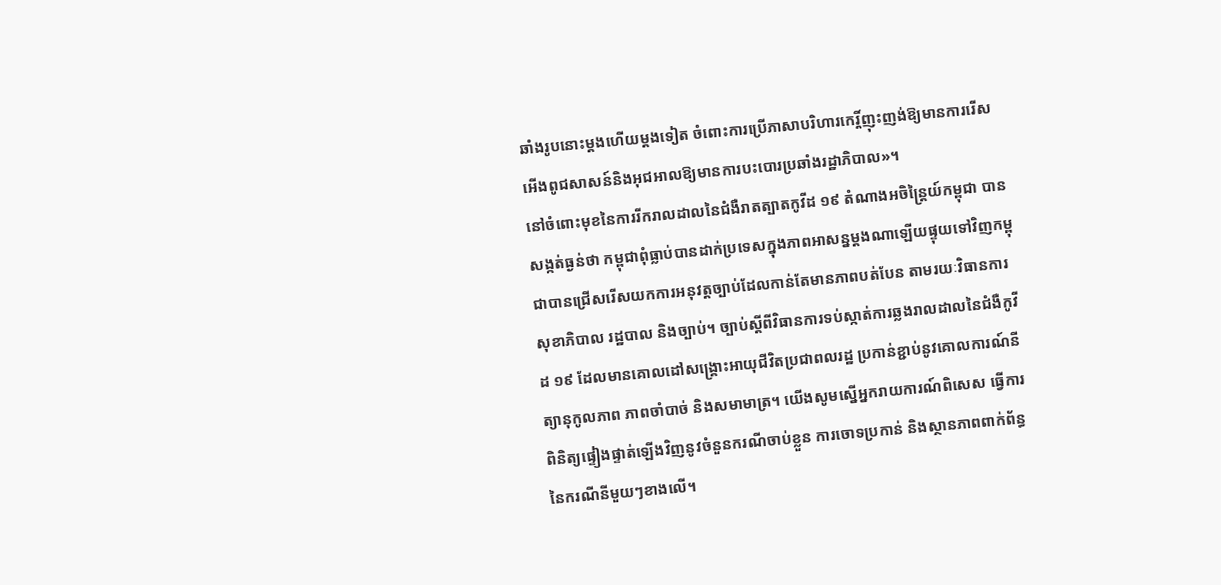ឆាំងរូបនោះម្តងហើយម្តងទៀត ចំពោះការប្រើភាសាបរិហារកេរ្តិ៍ញុះញង់ឱ្យមានការរើសអើងពូជសាសន៍និងអុជអាលឱ្យមានការបះបោរប្រឆាំងរដ្ឋាភិបាល»។
នៅចំពោះមុខនៃការរីករាលដាលនៃជំងឺរាតត្បាតកូវីដ ១៩ តំណាងអចិន្ត្រៃយ៍កម្ពុជា បានសង្កត់ធ្ងន់ថា កម្ពុជាពុំធ្លាប់បានដាក់ប្រទេសក្នុងភាពអាសន្នម្តងណាឡើយផ្ទុយទៅវិញកម្ពុជាបានជ្រើសរើសយកការអនុវត្តច្បាប់ដែលកាន់តែមានភាពបត់បែន តាមរយៈវិធានការសុខាភិបាល រដ្ឋបាល និងច្បាប់។ ច្បាប់ស្តីពីវិធានការទប់ស្កាត់ការឆ្លងរាលដាលនៃជំងឺកូវីដ ១៩ ដែលមានគោលដៅសង្គ្រោះអាយុជីវិតប្រជាពលរដ្ឋ ប្រកាន់ខ្ជាប់នូវគោលការណ៍នីត្យានុកូលភាព ភាពចាំបាច់ និងសមាមាត្រ។ យើងសូមស្នើអ្នករាយការណ៍ពិសេស ធ្វើការពិនិត្យផ្ទៀងផ្ទាត់ឡើងវិញនូវចំនួនករណីចាប់ខ្លួន ការចោទប្រកាន់ និងស្ថានភាពពាក់ព័ន្ធនៃករណីនីមួយៗខាងលើ។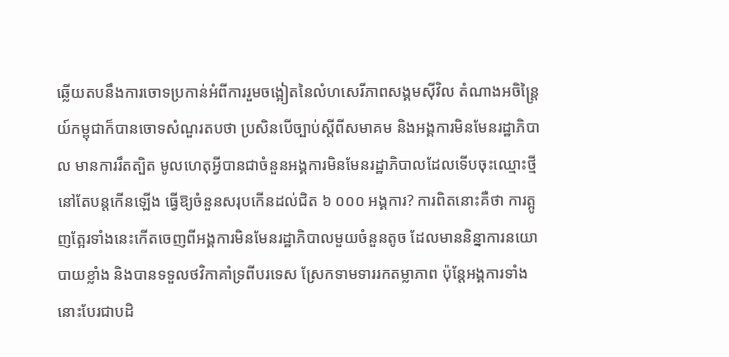ឆ្លើយតបនឹងការចោទប្រកាន់អំពីការរួមចង្អៀតនៃលំហសេរីភាពសង្គមស៊ីវិល តំណាងអចិន្ត្រៃយ៍កម្ពុជាក៏បានចោទសំណួរតបថា ប្រសិនបើច្បាប់ស្តីពីសមាគម និងអង្គការមិនមែនរដ្ឋាភិបាល មានការរឹតត្បិត មូលហេតុអ្វីបានជាចំនួនអង្គការមិនមែនរដ្ឋាភិបាលដែលទើបចុះឈ្មោះថ្មី នៅតែបន្តកើនឡើង ធ្វើឱ្យចំនួនសរុបកើនដល់ជិត ៦ ០០០ អង្គការ? ការពិតនោះគឺថា ការត្អូញត្អែរទាំងនេះកើតចេញពីអង្គការមិនមែនរដ្ឋាភិបាលមួយចំនួនតូច ដែលមាននិន្នាការនយោបាយខ្លាំង និងបានទទួលថវិកាគាំទ្រពីបរទេស ស្រែកទាមទាររកតម្លាភាព ប៉ុន្តែអង្គការទាំងនោះបែរជាបដិ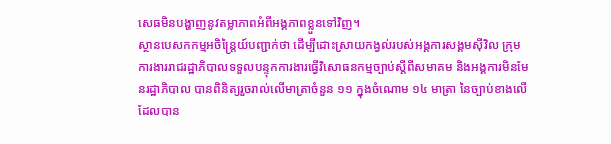សេធមិនបង្ហាញនូវតម្លាភាពអំពីអង្គភាពខ្លួនទៅវិញ។
ស្ថានបេសកកម្មអចិន្ដ្រៃយ៍បញ្ជាក់ថា ដើម្បីដោះស្រាយកង្វល់របស់អង្គការសង្គមស៊ីវិល ក្រុមការងាររាជរដ្ឋាភិបាលទទួលបន្ទុកការងារធ្វើវិសោធនកម្មច្បាប់ស្តីពីសមាគម និងអង្គការមិនមែនរដ្ឋាភិបាល បានពិនិត្យរួចរាល់លើមាត្រាចំនួន ១១ ក្នុងចំណោម ១៤ មាត្រា នៃច្បាប់ខាងលើដែលបាន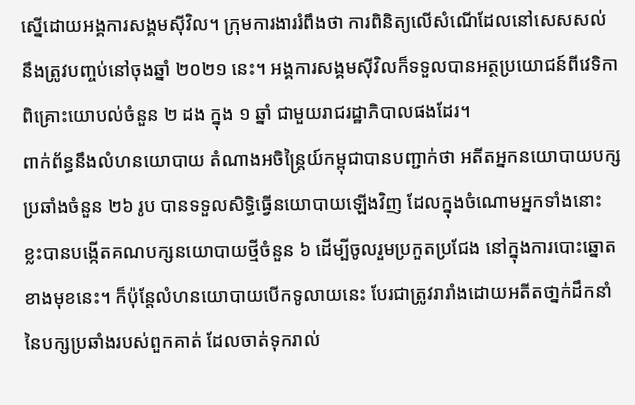ស្នើដោយអង្គការសង្គមស៊ីវិល។ ក្រុមការងាររំពឹងថា ការពិនិត្យលើសំណើដែលនៅសេសសល់ នឹងត្រូវបញ្ចប់នៅចុងឆ្នាំ ២០២១ នេះ។ អង្គការសង្គមស៊ីវិលក៏ទទួលបានអត្ថប្រយោជន៍ពីវេទិកាពិគ្រោះយោបល់ចំនួន ២ ដង ក្នុង ១ ឆ្នាំ ជាមួយរាជរដ្ឋាភិបាលផងដែរ។
ពាក់ព័ន្ធនឹងលំហនយោបាយ តំណាងអចិន្ត្រៃយ៍កម្ពុជាបានបញ្ជាក់ថា អតីតអ្នកនយោបាយបក្សប្រឆាំងចំនួន ២៦ រូប បានទទួលសិទ្ធិធ្វើនយោបាយឡើងវិញ ដែលក្នុងចំណោមអ្នកទាំងនោះ ខ្លះបានបង្កើតគណបក្សនយោបាយថ្មីចំនួន ៦ ដើម្បីចូលរួមប្រកួតប្រជែង នៅក្នុងការបោះឆ្នោតខាងមុខនេះ។ ក៏ប៉ុន្តែលំហនយោបាយបើកទូលាយនេះ បែរជាត្រូវរារាំងដោយអតីតថា្នក់ដឹកនាំនៃបក្សប្រឆាំងរបស់ពួកគាត់ ដែលចាត់ទុករាល់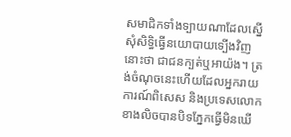សមាជិកទាំងទ្បាយណាដែលស្នើសុំសិទ្ធិធ្វើនយោបាយទ្បើងវិញនោះថា ជាជនក្បត់ឬអាយ៉ង។ ត្រង់ចំណុចនេះហើយដែលអ្នករាយការណ៍ពិសេស និងប្រទេសលោកខាងលិចបានបិទភ្នែកធ្វើមិនឃើ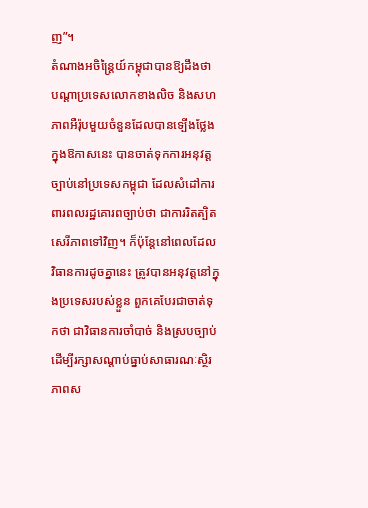ញ”។
តំណាងអចិន្ត្រៃយ៍កម្ពុជាបានឱ្យដឹងថា បណ្តាប្រទេសលោកខាងលិច និងសហភាពអឺរ៉ុបមួយចំនួនដែលបានទ្បើងថ្លែងក្នុងឱកាសនេះ បានចាត់ទុកការអនុវត្តច្បាប់នៅប្រទេសកម្ពុជា ដែលសំដៅការពារពលរដ្ឋគោរពច្បាប់ថា ជាការរិតត្បិតសេរីភាពទៅវិញ។ ក៏ប៉ុន្តែនៅពេលដែលវិធានការដូចគ្នានេះ ត្រូវបានអនុវត្តនៅក្នុងប្រទេសរបស់ខ្លួន ពួកគេបែរជាចាត់ទុកថា ជាវិធានការចាំបាច់ និងស្របច្បាប់ ដើម្បីរក្សាសណ្តាប់ធ្នាប់សាធារណៈស្ថិរភាពស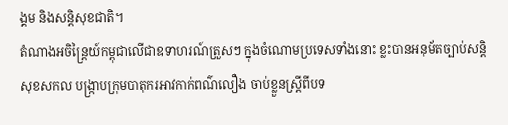ង្គម និងសន្តិសុខជាតិ។
តំណាងអចិន្ត្រៃយ៍កម្ពុជាលើជាឧទាហរណ៍ត្រួសៗ ក្នុងចំណោមប្រទេសទាំងនោះ ខ្លះបានអនុម័តច្បាប់សន្តិសុខសកល បង្ក្រាបក្រុមបាតុករអាវកាក់ពណ៌លឿង ចាប់ខ្លួនស្ត្រីពីបទ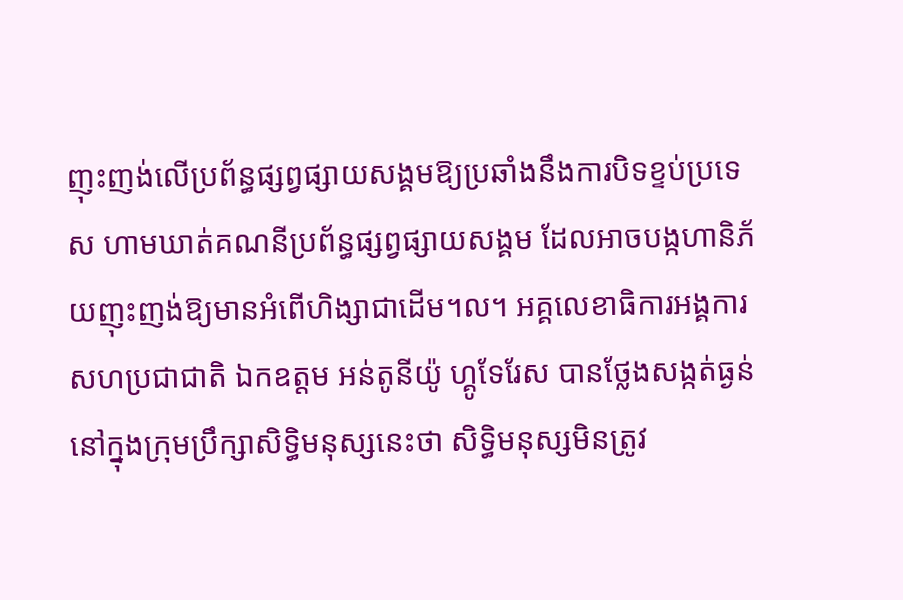ញុះញង់លើប្រព័ន្ធផ្សព្វផ្សាយសង្គមឱ្យប្រឆាំងនឹងការបិទខ្ទប់ប្រទេស ហាមឃាត់គណនីប្រព័ន្ធផ្សព្វផ្សាយសង្គម ដែលអាចបង្កហានិភ័យញុះញង់ឱ្យមានអំពើហិង្សាជាដើម។ល។ អគ្គលេខាធិការអង្គការសហប្រជាជាតិ ឯកឧត្តម អន់តូនីយ៉ូ ហ្គូទែរែស បានថ្លែងសង្កត់ធ្ងន់នៅក្នុងក្រុមប្រឹក្សាសិទ្ធិមនុស្សនេះថា សិទ្ធិមនុស្សមិនត្រូវ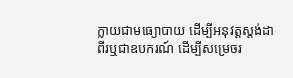ក្លាយជាមធ្យោបាយ ដើម្បីអនុវត្តស្ដង់ដាពីរឬជាឧបករណ៍ ដើម្បីសម្រេចរ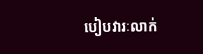បៀបវារៈលាក់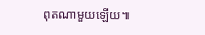ពុតណាមួយឡើយ៕